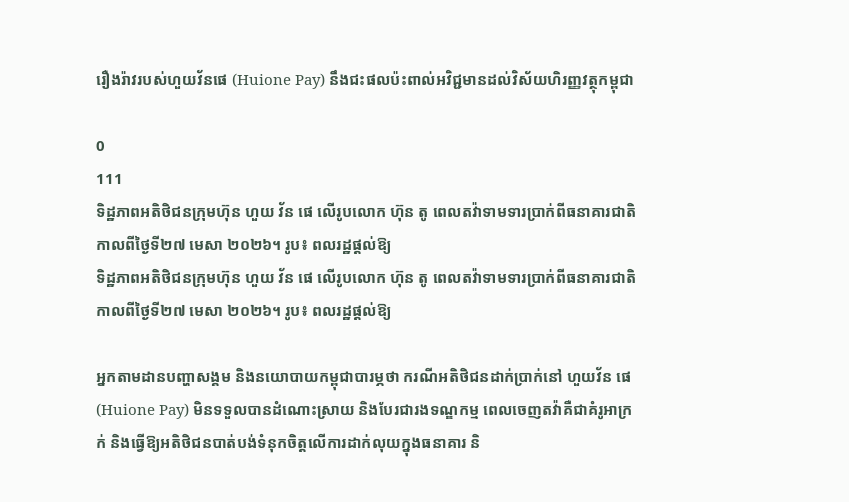រឿងរ៉ាវរបស់ហួយវ័នផេ (Huione Pay) នឹងជះផលប៉ះពាល់អវិជ្ជមានដល់វិស័យហិរញ្ញវត្ថុកម្ពុជា

0
111
ទិដ្ឋភាពអតិថិជនក្រុមហ៊ុន ហួយ វ័ន ផេ លើរូបលោក ហ៊ុន តូ ពេលតវ៉ាទាមទារប្រាក់ពីធនាគារជាតិ កាលពីថ្ងៃទី២៧ មេសា ២០២៦។ រូប៖ ពលរដ្ឋផ្ដល់ឱ្យ
ទិដ្ឋភាពអតិថិជនក្រុមហ៊ុន ហួយ វ័ន ផេ លើរូបលោក ហ៊ុន តូ ពេលតវ៉ាទាមទារប្រាក់ពីធនាគារជាតិ កាលពីថ្ងៃទី២៧ មេសា ២០២៦។ រូប៖ ពលរដ្ឋផ្ដល់ឱ្យ

អ្នកតាមដានបញ្ហាសង្គម និងនយោបាយកម្ពុជាបារម្ភថា ករណីអតិថិជនដាក់ប្រាក់នៅ ហួយវ័ន ផេ (Huione Pay) មិនទទួលបានដំណោះស្រាយ និងបែរជារងទណ្ឌកម្ម ពេលចេញតវ៉ាគឺជាគំរូអាក្រក់ និងធ្វើឱ្យអតិថិជនបាត់បង់ទំនុកចិត្តលើការដាក់លុយក្នុងធនាគារ និ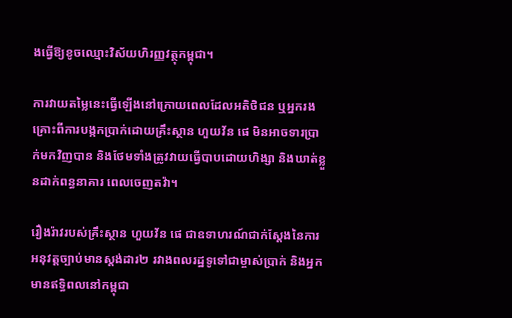ងធ្វើឱ្យខូចឈ្មោះវិស័យហិរញ្ញវត្ថុកម្ពុជា។

ការវាយតម្លៃនេះធ្វើឡើងនៅក្រោយពេលដែលអតិថិជន ឬអ្នករងគ្រោះពីការបង្កកប្រាក់ដោយគ្រឹះស្ថាន ហួយវ័ន ផេ មិនអាចទារប្រាក់មកវិញបាន និងថែមទាំងត្រូវវាយធ្វើបាបដោយហិង្សា និងឃាត់ខ្លួនដាក់ពន្ធនាគារ ពេលចេញតវ៉ា។

រឿងរ៉ាវរបស់គ្រឹះស្ថាន ហួយវ័ន ផេ ជាឧទាហរណ៍ជាក់ស្ដែងនៃការអនុវត្តច្បាប់មានស្ដង់ដារ២ រវាងពលរដ្ឋទូទៅជាម្ចាស់ប្រាក់ និងអ្នកមានឥទ្ធិពលនៅកម្ពុជា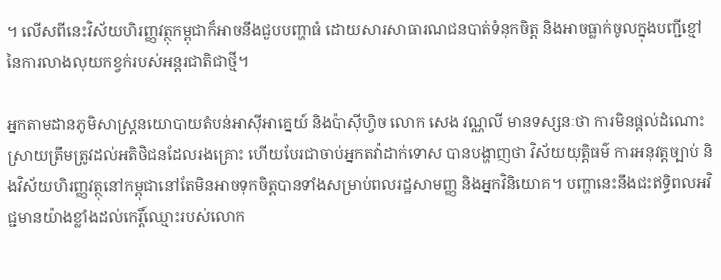។ លើសពីនេះវិស័យហិរញ្ញវត្ថុកម្ពុជាក៏អាចនឹងជួបបញ្ហាធំ ដោយសារសាធារណជនបាត់ទំនុកចិត្ត និងអាចធ្លាក់ចូលក្នុងបញ្ជីខ្មៅនៃការលាងលុយកខ្វក់របស់អន្តរជាតិជាថ្មី។

អ្នកតាមដានភូមិសាស្ត្រនយោបាយតំបន់អាស៊ីអាគ្នេយ៍ និងប៉ាស៊ីហ្វិច លោក សេង វណ្ណលី មានទស្សនៈថា ការមិនផ្ដល់ដំណោះស្រាយត្រឹមត្រូវដល់អតិថិជនដែលរងគ្រោះ ហើយបែរជាចាប់អ្នកតវ៉ាដាក់ទោស បានបង្ហាញថា វិស័យយុត្តិធម៌ ការអនុវត្តច្បាប់ និងវិស័យហិរញ្ញវត្ថុនៅកម្ពុជានៅតែមិនអាចទុកចិត្តបានទាំងសម្រាប់ពលរដ្ឋសាមញ្ញ និងអ្នកវិនិយោគ។ បញ្ហានេះនឹងជះឥទ្ធិពលអវិជ្ជមានយ៉ាងខ្លាំងដល់កេរ្តិ៍ឈ្មោះរបស់លោក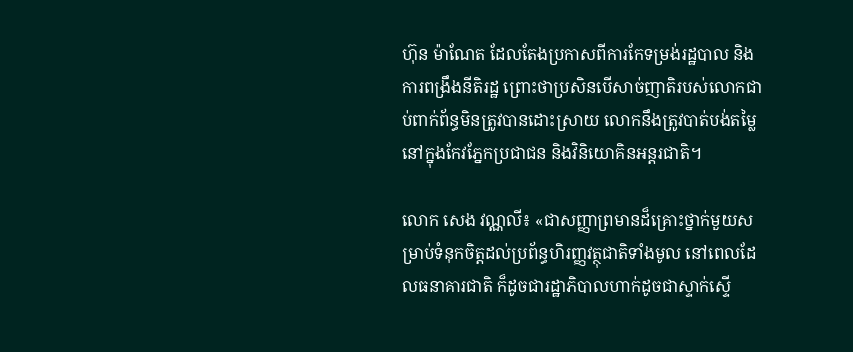ហ៊ុន ម៉ាណែត ដែលតែងប្រកាសពីការកែទម្រង់រដ្ឋបាល និងការពង្រឹងនីតិរដ្ឋ ព្រោះថាប្រសិនបើសាច់ញាតិរបស់លោកជាប់ពាក់ព័ន្ធមិនត្រូវបានដោះស្រាយ លោកនឹងត្រូវបាត់បង់តម្លៃនៅក្នុងកែវភ្នែកប្រជាជន និងវិនិយោគិនអន្តរជាតិ។

លោក សេង វណ្ណលី៖ «ជាសញ្ញាព្រមានដ៏គ្រោះថ្នាក់មួយសម្រាប់ទំនុកចិត្តដល់ប្រព័ន្ធហិរញ្ញវត្ថុជាតិទាំងមូល នៅពេលដែលធនាគារជាតិ ក៏ដូចជារដ្ឋាភិបាលហាក់ដូចជាស្ទាក់ស្ទើ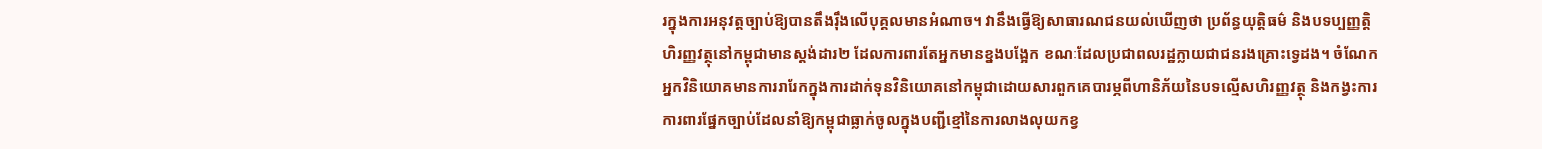រក្នុងការអនុវត្តច្បាប់ឱ្យបានតឹងរ៉ឹងលើបុគ្គលមានអំណាច។ វានឹងធ្វើឱ្យសាធារណជនយល់ឃើញថា ប្រព័ន្ធយុត្តិធម៌ និងបទប្បញ្ញត្តិហិរញ្ញវត្ថុនៅកម្ពុជាមានស្តង់ដារ២ ដែលការពារតែអ្នកមានខ្នងបង្អែក ខណៈដែលប្រជាពលរដ្ឋក្លាយជាជនរងគ្រោះទ្វេដង។ ចំណែកអ្នកវិនិយោគមានការរារែកក្នុងការដាក់ទុនវិនិយោគនៅកម្ពុជាដោយសារពួកគេបារម្ភពីហានិភ័យនៃបទល្មើសហិរញ្ញវត្ថុ និងកង្វះការការពារផ្នែកច្បាប់ដែលនាំឱ្យកម្ពុជាធ្លាក់ចូលក្នុងបញ្ជីខ្មៅនៃការលាងលុយកខ្វ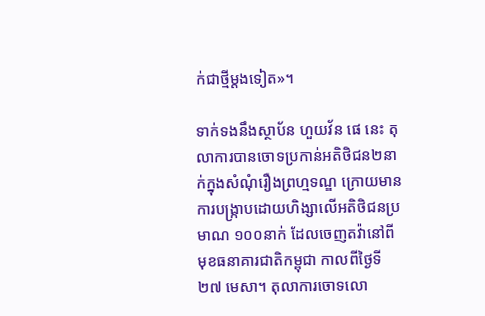ក់ជាថ្មីម្ដងទៀត»។

ទាក់ទងនឹងស្ថាប័ន ហួយវ័ន ផេ នេះ តុលាការបានចោទប្រកាន់អតិថិជន២នាក់ក្នុងសំណុំរឿងព្រហ្មទណ្ឌ ក្រោយមានការបង្ក្រាបដោយហិង្សាលើអតិថិជនប្រមាណ ១០០នាក់ ដែលចេញតវ៉ានៅពីមុខធនាគារជាតិកម្ពុជា កាលពីថ្ងៃទី២៧ មេសា។ តុលាការចោទលោ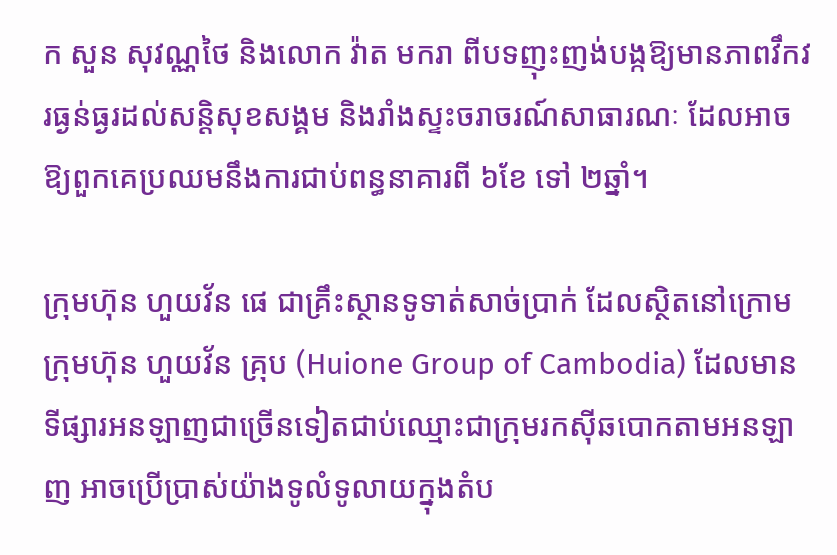ក សួន សុវណ្ណថៃ និងលោក វ៉ាត មករា ពីបទញុះញង់បង្កឱ្យមានភាពវឹកវរធ្ងន់ធ្ងរដល់សន្តិសុខសង្គម និងរាំងស្ទះចរាចរណ៍សាធារណៈ ដែលអាចឱ្យពួកគេប្រឈមនឹងការជាប់ពន្ធនាគារពី ៦ខែ ទៅ ២ឆ្នាំ។

ក្រុមហ៊ុន ហួយវ័ន ផេ ជាគ្រឹះស្ថានទូទាត់សាច់ប្រាក់ ដែលស្ថិតនៅក្រោមក្រុមហ៊ុន ហួយវ័ន គ្រុប (Huione Group of Cambodia) ដែលមានទីផ្សារអនឡាញជាច្រើនទៀតជាប់ឈ្មោះជាក្រុមរកស៊ីឆបោកតាមអនឡាញ អាចប្រើប្រាស់យ៉ាងទូលំទូលាយក្នុងតំប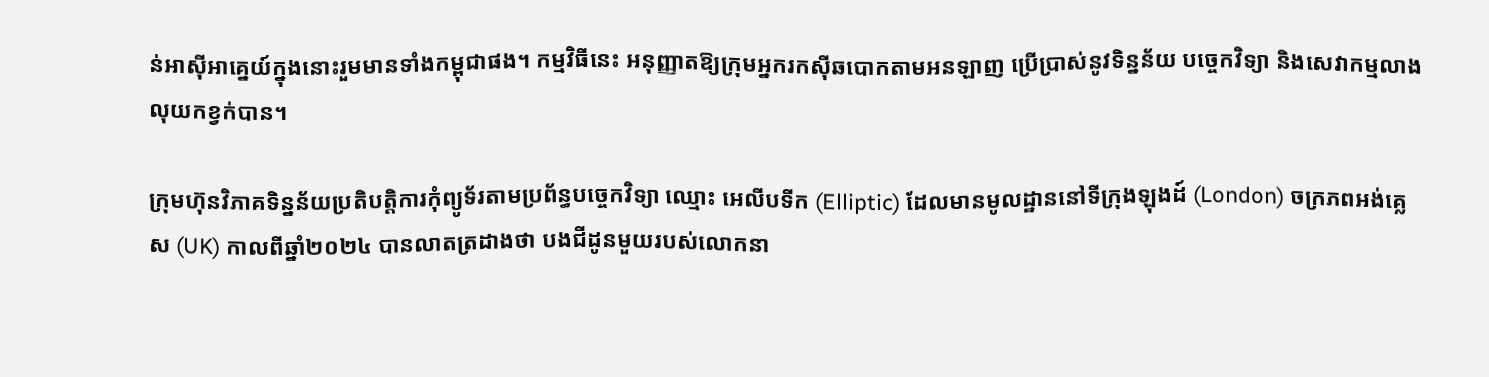ន់អាស៊ីអាគ្នេយ៍ក្នុងនោះរួមមានទាំងកម្ពុជាផង។ កម្មវិធីនេះ អនុញ្ញាតឱ្យក្រុមអ្នករកស៊ីឆបោកតាមអនឡាញ ប្រើប្រាស់នូវទិន្នន័យ បច្ចេកវិទ្យា និងសេវាកម្មលាងលុយកខ្វក់បាន។

ក្រុមហ៊ុនវិភាគទិន្នន័យប្រតិបត្តិការកុំព្យូទ័រតាមប្រព័ន្ធបច្ចេកវិទ្យា ឈ្មោះ អេលីបទីក (Elliptic) ដែលមានមូលដ្ឋាននៅទីក្រុងឡុងដ៍ (London) ចក្រភពអង់គ្លេស (UK) កាលពីឆ្នាំ២០២៤ បានលាតត្រដាងថា បងជីដូនមួយរបស់លោកនា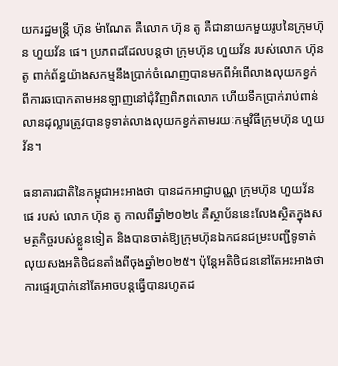យករដ្ឋមន្ត្រី ហ៊ុន ម៉ាណែត គឺលោក ហ៊ុន តូ គឺជានាយកមួយរូបនៃក្រុមហ៊ុន ហួយវ័ន ផេ។ ប្រភពដដែលបន្តថា ក្រុមហ៊ុន ហួយវ័ន របស់លោក ហ៊ុន តូ ពាក់ព័ន្ធយ៉ាងសកម្មនឹងប្រាក់ចំណេញបានមកពីអំពើលាងលុយកខ្វក់ពីការឆបោកតាមអនឡាញនៅជុំវិញពិភពលោក ហើយទឹកប្រាក់រាប់ពាន់លានដុល្លារត្រូវបានទូទាត់លាងលុយកខ្វក់តាមរយៈកម្មវិធីក្រុមហ៊ុន ហួយវ័ន។

ធនាគារជាតិនៃកម្ពុជាអះអាងថា បានដកអាជ្ញាបណ្ណ ក្រុមហ៊ុន ហួយវ័ន ផេ របស់ លោក ហ៊ុន តូ កាលពីឆ្នាំ២០២៤ គឺស្ថាប័ននេះលែងស្ថិតក្នុងសមត្ថកិច្ចរបស់ខ្លួនទៀត និងបានចាត់ឱ្យក្រុមហ៊ុនឯកជនជម្រះបញ្ជីទូទាត់លុយសងអតិថិជនតាំងពីចុងឆ្នាំ២០២៥។ ប៉ុន្តែអតិថិជននៅតែអះអាងថាការផ្ទេរប្រាក់នៅតែអាចបន្តធ្វើបានរហូតដ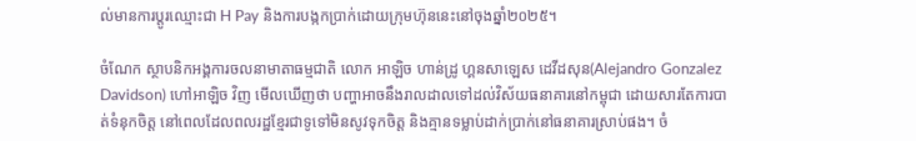ល់មានការប្ដូរឈ្មោះជា H Pay និងការបង្កកប្រាក់ដោយក្រុមហ៊ុននេះនៅចុងឆ្នាំ២០២៥។

ចំណែក ស្ថាបនិកអង្គការចលនាមាតាធម្មជាតិ លោក អាឡិច ហាន់ដ្រូ ហ្គនសាឡេស ដេវីដសុន(Alejandro Gonzalez Davidson) ហៅអាឡិច វិញ មើលឃើញថា បញ្ហាអាចនឹងរាលដាលទៅដល់វិស័យធនាគារនៅកម្ពុជា ដោយសារតែការបាត់ទំនុកចិត្ត នៅពេលដែលពលរដ្ឋខ្មែរជាទូទៅមិនសូវទុកចិត្ត និងគ្មានទម្លាប់ដាក់ប្រាក់នៅធនាគារស្រាប់ផង។ ចំ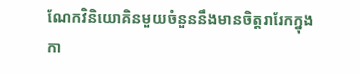ណែកវិនិយោគិនមួយចំនួននឹងមានចិត្តរារែកក្នុងកា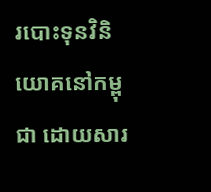របោះទុនវិនិយោគនៅកម្ពុជា ដោយសារ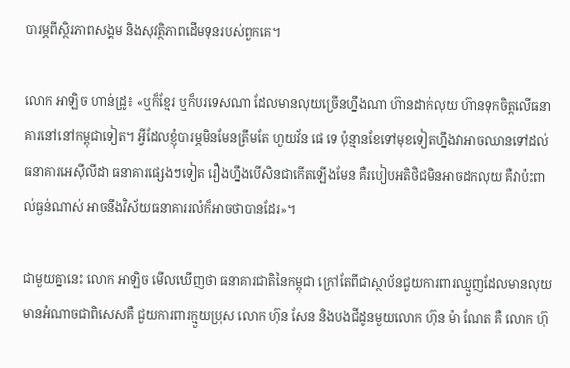បារម្ភពីស្ថិរភាពសង្គម និងសុវត្ថិភាពដើមទុនរបស់ពួកគេ។

លោក អាឡិច ហាន់ដ្រូ៖ «ឬក៏ខ្មែរ ឬក៏បរទេសណា ដែលមានលុយច្រើនហ្នឹងណា ហ៊ានដាក់លុយ ហ៊ានទុកចិត្តលើធនាគារនៅនៅកម្ពុជាទៀត។ អ្វីដែលខ្ញុំបារម្ភមិនមែនត្រឹមតែ ហួយវ័ន ផេ ទេ ប៉ុន្មានខែទៅមុខទៀតហ្នឹងវាអាចឈានទៅដល់ធនាគារអេស៊ីលីដា ធនាគារផ្សេងៗទៀត រឿងហ្នឹងបើសិនជាកើតឡើងមែន គឺរបៀបអតិថិជមិនអាចដកលុយ គឺវាប៉ះពាល់ធ្ងន់ណាស់ អាចនឹងវិស័យធនាគាររលំក៏អាចថាបានដែរ»។

ជាមួយគ្នានេះ លោក អាឡិច មើលឃើញថា ធនាគារជាតិនៃកម្ពុជា ក្រៅតែពីជាស្ថាប័នជួយការពារឈ្មួញដែលមានលុយ មានអំណាចជាពិសេសគឺ ជួយការពារក្មួយប្រុស លោក ហ៊ុន សែន និងបងជីដូនមួយលោក ហ៊ុន ម៉ា ណែត គឺ លោក ហ៊ុ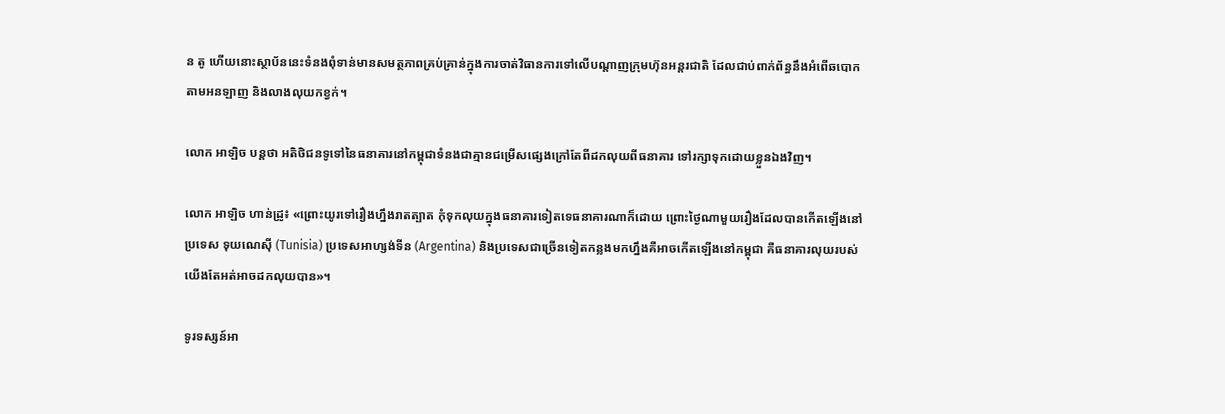ន តូ ហើយនោះស្ថាប័ននេះទំនងពុំទាន់មានសមត្ថភាពគ្រប់គ្រាន់ក្នុងការចាត់វិធានការទៅលើបណ្ដាញក្រុមហ៊ុនអន្តរជាតិ ដែលជាប់ពាក់ព័ន្ធនឹងអំពើឆបោកតាមអនឡាញ និងលាងលុយកខ្វក់។

លោក អាឡិច បន្តថា អតិថិជនទូទៅនៃធនាគារនៅកម្ពុជាទំនងជាគ្មានជម្រើសផ្សេងក្រៅតែពីដកលុយពីធនាគារ ទៅរក្សាទុកដោយខ្លួនឯងវិញ។

លោក អាឡិច ហាន់ដ្រូ៖ «ព្រោះយូរទៅរឿងហ្នឹងរាតត្បាត កុំទុកលុយក្នុងធនាគារទៀតទេធនាគារណាក៏ដោយ ព្រោះថ្ងៃណាមួយរឿងដែលបានកើតឡើងនៅប្រទេស ទុយណេស៊ី (Tunisia) ប្រទេសអាហ្សង់ទីន (Argentina) និងប្រទេសជាច្រើនទៀតកន្លងមកហ្នឹងគឺអាចកើតឡើងនៅកម្ពុជា គឺធនាគារលុយរបស់យើងតែអត់អាចដកលុយបាន»។

ទូរទស្សន៍អា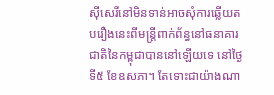ស៊ីសេរីនៅមិនទាន់អាចសុំការឆ្លើយតបរឿងនេះពីមន្ត្រីពាក់ព័ន្ធនៅធនាគារជាតិនៃកម្ពុជាបាននៅឡើយទេ នៅថ្ងៃទី៥ ខែឧសភា។ តែទោះជាយ៉ាងណា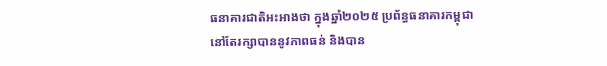ធនាគារជាតិអះអាងថា ក្នុងឆ្នាំ២០២៥ ប្រព័ន្ធធនាគារកម្ពុជា នៅតែរក្សាបាននូវភាពធន់ និងបាន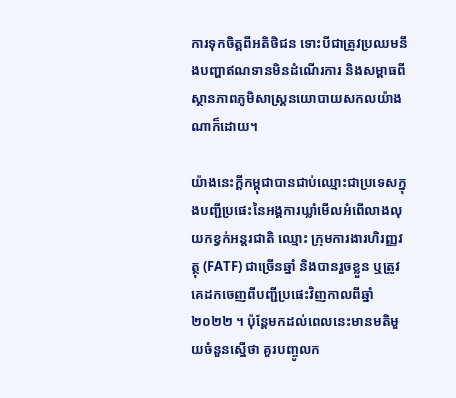ការទុកចិត្តពីអតិថិជន ទោះបីជាត្រូវប្រឈមនឹងបញ្ហាឥណទានមិនដំណើរការ និងសម្ពាធពីស្ថានភាពភូមិសាស្ត្រនយោបាយសកលយ៉ាងណាក៏ដោយ។

យ៉ាងនេះក្ដីកម្ពុជាបានជាប់ឈ្មោះជាប្រទេសក្នុងបញ្ជីប្រផេះនៃអង្គការឃ្លាំមើលអំពើលាងលុយកខ្វក់អន្តរជាតិ ឈ្មោះ ក្រុមការងារហិរញ្ញវត្ថុ (FATF) ជាច្រើនឆ្នាំ និងបានរួចខ្លួន ឬត្រូវគេដកចេញពីបញ្ជីប្រផេះវិញកាលពីឆ្នាំ២០២២ ។ ប៉ុន្តែមកដល់ពេលនេះមានមតិមួយចំនួនស្នើថា គួរបញ្ចូលក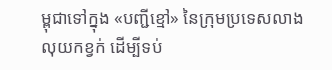ម្ពុជាទៅក្នុង «បញ្ជីខ្មៅ» នៃក្រុមប្រទេសលាងលុយកខ្វក់ ដើម្បីទប់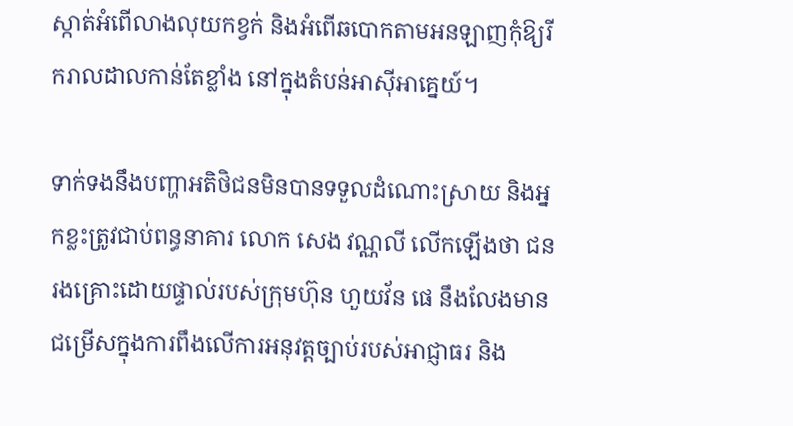ស្កាត់អំពើលាងលុយកខ្វក់ និងអំពើឆបោកតាមអនឡាញកុំឱ្យរីករាលដាលកាន់តែខ្លាំង នៅក្នុងតំបន់អាស៊ីអាគ្នេយ៍។

ទាក់ទងនឹងបញ្ហាអតិថិជនមិនបានទទួលដំណោះស្រាយ និងអ្នកខ្លះត្រូវជាប់ពន្ធនាគារ លោក សេង វណ្ណលី លើកឡើងថា ជនរងគ្រោះដោយផ្ទាល់របស់ក្រុមហ៊ុន ហួយវ័ន ផេ នឹងលែងមានជម្រើសក្នុងការពឹងលើការអនុវត្តច្បាប់របស់អាជ្ញាធរ និង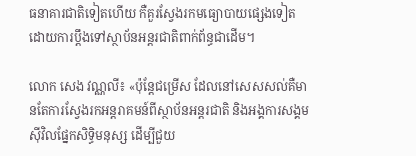ធនាគារជាតិទៀតហើយ កឺគួរស្វែងរកមធ្យោបាយផ្សេងទៀត ដោយការប្ដឹងទៅស្ថាប័នអន្តរជាតិពាក់ព័ន្ធជាដើម។

លោក សេង វណ្ណលី៖ «ប៉ុន្តែជម្រើស ដែលនៅសេសសល់គឺមានតែការស្វែងរកអន្តរាគមន៍ពីស្ថាប័នអន្តរជាតិ និងអង្គការសង្គមស៊ីវិលផ្នែកសិទ្ធិមនុស្ស ដើម្បីជួយ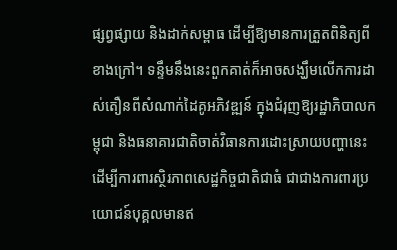ផ្សព្វផ្សាយ និងដាក់សម្ពាធ ដើម្បីឱ្យមានការត្រួតពិនិត្យពីខាងក្រៅ។ ទន្ទឹមនឹងនេះពួកគាត់ក៏អាចសង្ឃឹមលើកការដាស់តឿនពីសំណាក់ដៃគូអភិវឌ្ឍន៍ ក្នុងជំរុញឱ្យរដ្ឋាភិបាលកម្ពុជា និងធនាគារជាតិចាត់វិធានការដោះស្រាយបញ្ហានេះ ដើម្បីការពារស្ថិរភាពសេដ្ឋកិច្ចជាតិជាធំ ជាជាងការពារប្រយោជន៍បុគ្គលមានឥ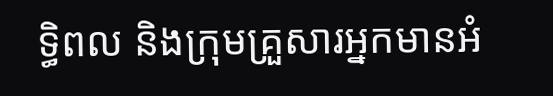ទ្ធិពល និងក្រុមគ្រួសារអ្នកមានអំ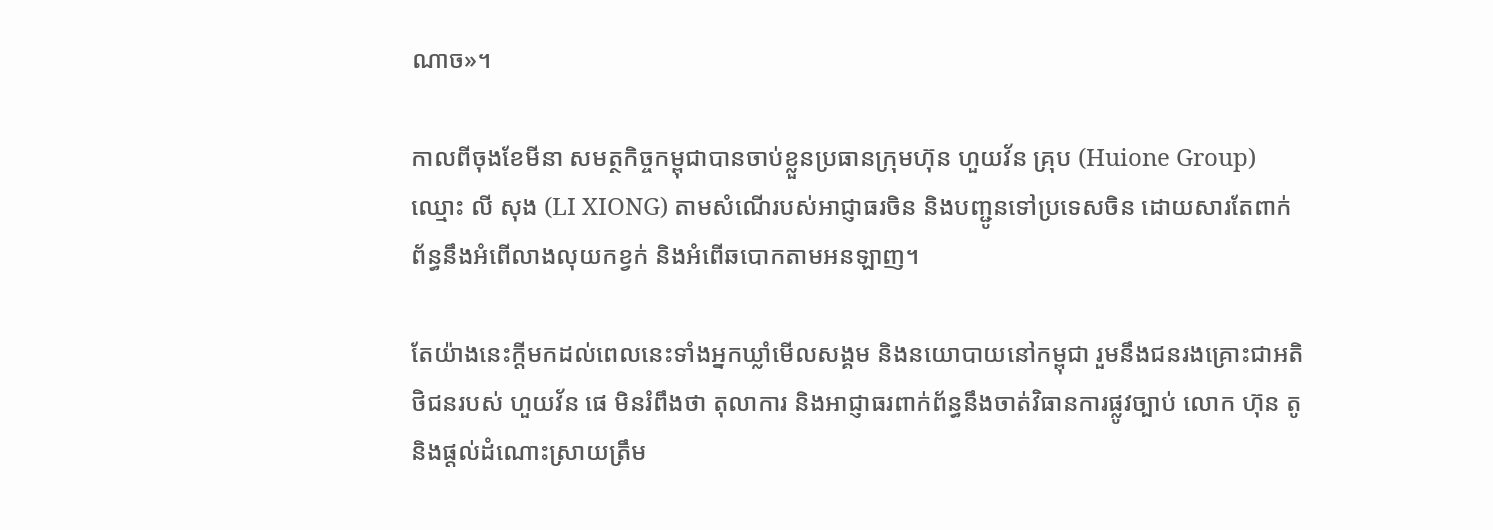ណាច»។

កាលពីចុងខែមីនា សមត្ថកិច្ចកម្ពុជាបានចាប់ខ្លួនប្រធានក្រុមហ៊ុន ហួយវ័ន គ្រុប (Huione Group) ឈ្មោះ លី សុង (LI XIONG) តាមសំណើរបស់អាជ្ញាធរចិន និងបញ្ជូនទៅប្រទេសចិន ដោយសារតែពាក់ព័ន្ធនឹងអំពើលាងលុយកខ្វក់ និងអំពើឆបោកតាមអនឡាញ។

តែយ៉ាងនេះក្ដីមកដល់ពេលនេះទាំងអ្នកឃ្លាំមើលសង្គម និងនយោបាយនៅកម្ពុជា រួមនឹងជនរងគ្រោះជាអតិថិជនរបស់ ហួយវ័ន ផេ មិនរំពឹងថា តុលាការ និងអាជ្ញាធរពាក់ព័ន្ធនឹងចាត់វិធានការផ្លូវច្បាប់ លោក ហ៊ុន តូ និងផ្ដល់ដំណោះស្រាយត្រឹម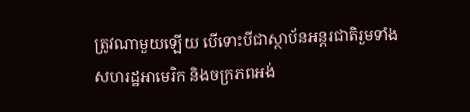ត្រូវណាមួយឡើយ បើទោះបីជាស្ថាប័នអន្តរជាតិរួមទាំងសហរដ្ឋអាមេរិក និងចក្រភពអង់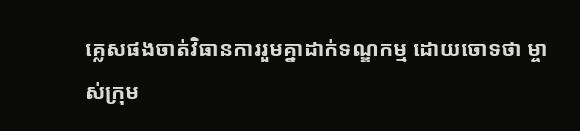គ្លេសផងចាត់វិធានការរួមគ្នាដាក់ទណ្ឌកម្ម ដោយចោទថា ម្ចាស់ក្រុម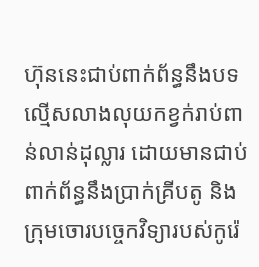ហ៊ុននេះជាប់ពាក់ព័ន្ធនឹងបទល្មើសលាងលុយកខ្វក់រាប់ពាន់លាន់ដុល្លារ ដោយមានជាប់ពាក់ព័ន្ធនឹងប្រាក់គ្រីបតូ និងក្រុមចោរបច្ចេកវិទ្យារបស់កូរ៉េ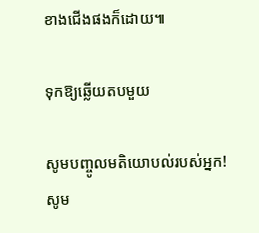ខាងជើងផងក៏ដោយ៕

ទុកឱ្យឆ្លើយតបមួយ

សូមបញ្ចូលមតិយោបល់របស់អ្នក!
សូម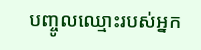បញ្ចូលឈ្មោះរបស់អ្នក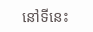នៅទីនេះ